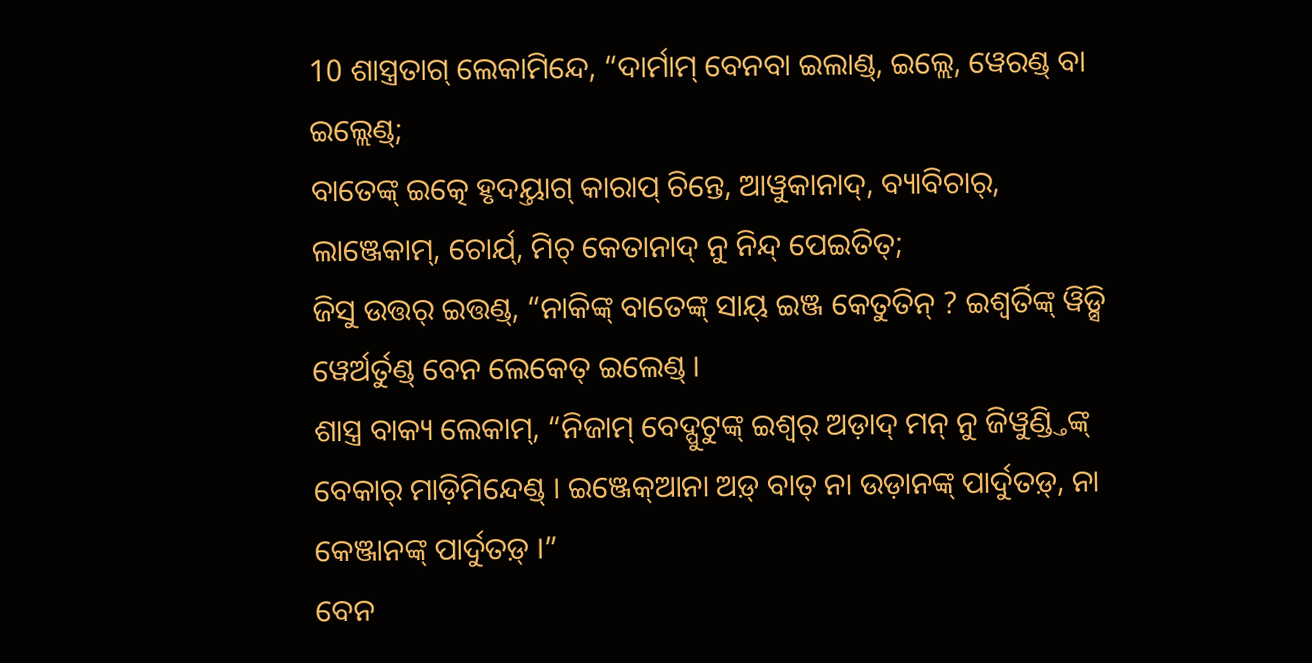10 ଶାସ୍ତ୍ରତାଗ୍ ଲେକାମିନ୍ଦେ, “ଦାର୍ମାମ୍ ବେନବା ଇଲାଣ୍ଡ୍, ଇଲ୍ଲେ, ୱେରଣ୍ଡ୍ ବା ଇଲ୍ଲେଣ୍ଡ୍;
ବାତେଙ୍କ୍ ଇତ୍କେ ହୃଦୟ୍ତାଗ୍ କାରାପ୍ ଚିନ୍ତେ, ଆୱୁକାନାଦ୍, ବ୍ୟାବିଚାର୍, ଲାଞ୍ଜେକାମ୍, ଚୋର୍ଯ୍, ମିଚ୍ କେତାନାଦ୍ ନୁ ନିନ୍ଦ୍ ପେଇତିତ୍;
ଜିସୁ ଉତ୍ତର୍ ଇତ୍ତଣ୍ଡ୍, “ନାକିଙ୍କ୍ ବାତେଙ୍କ୍ ସାୟ୍ ଇଞ୍ଜ କେତୁତିନ୍ ? ଇଶ୍ୱର୍ତିଙ୍କ୍ ୱିଡ଼୍ସି ୱେର୍ଅର୍ତୁଣ୍ଡ୍ ବେନ ଲେକେତ୍ ଇଲେଣ୍ଡ୍ ।
ଶାସ୍ତ୍ର ବାକ୍ୟ ଲେକାମ୍, “ନିଜାମ୍ ବେଦ୍ପୁଟୁଙ୍କ୍ ଇଶ୍ୱର୍ ଅଡ଼ାଦ୍ ମନ୍ ନୁ ଜିୱୁଣ୍ଡ୍ତିଙ୍କ୍ ବେକାର୍ ମାଡ଼ିମିନ୍ଦେଣ୍ଡ୍ । ଇଞ୍ଜେକ୍ଆନା ଅଡ଼୍ ବାତ୍ ନା ଉଡ଼ାନଙ୍କ୍ ପାର୍ଦୁତଡ଼୍, ନା କେଞ୍ଜାନଙ୍କ୍ ପାର୍ଦୁତଡ଼୍ ।”
ବେନ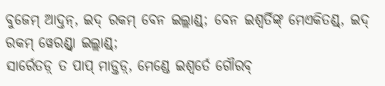ବୁଜେମ୍ ଆଦ୍ତନ୍, ଇଦ୍ ରକମ୍ ବେନ ଇଲ୍ଲାଣ୍ଡ୍; ବେନ ଇଶ୍ୱର୍ତିଙ୍କ୍ ମେଏକିତଣ୍ଡ୍, ଇଦ୍ ରକମ୍ ୱେରଣ୍ଡ୍ବା ଇଲ୍ଲାଣ୍ଡ୍;
ସାର୍ରେତଡ଼୍ ତ ପାପ୍ ମାଡ଼୍ତଡ଼୍, ମେଣ୍ଡେ ଇଶ୍ୱର୍ତେ ଗୌରବ୍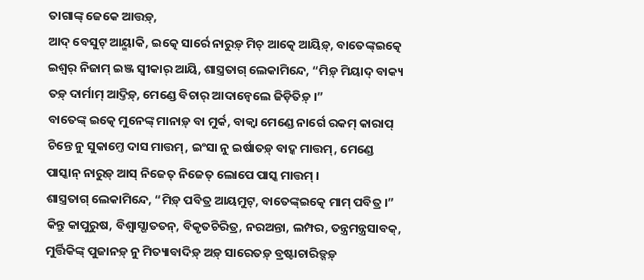ତାଗାଙ୍କ୍ ଜେକେ ଆତ୍ତଡ଼୍,
ଆଦ୍ ବେସୁଟ୍ ଆୟ୍ମାକି, ଇତ୍କେ ସାର୍ରେ ନାରୁଡ଼୍ ମିଚ୍ ଆତ୍କେ ଆୟିଡ଼୍, ବାତେଙ୍କ୍ଇତ୍କେ ଇଶ୍ୱର୍ ନିଜାମ୍ ଇଞ୍ଜ ସ୍ୱୀକାର୍ ଆୟି, ଶାସ୍ତ୍ରତାଗ୍ ଲେକାମିନ୍ଦେ, “ମିଡ଼୍ ମିୟାଦ୍ ବାକ୍ୟ ତଡ଼୍ ଦାର୍ମାମ୍ ଆଦ୍ତିଡ଼୍, ମେଣ୍ଡେ ବିଚାର୍ ଆଦାନ୍ୱେଲେ ଜିଡ଼ିତିଡ଼୍ ।”
ବାତେଙ୍କ୍ ଇତ୍କେ ମୁନେଙ୍କ୍ ମାନାଡ଼୍ ବା ମୁର୍କ, ବାକ୍ୱା ମେଣ୍ଡେ ନାର୍ଗେ ରକମ୍ କାରାପ୍ ଚିନ୍ତେ ନୁ ସୁକାମ୍ତେ ଦାସ ମାତ୍ତମ୍, ଇଂସା ନୁ ଇର୍ଷାତଡ଼୍ ବାଦ୍କ ମାତ୍ତମ୍, ମେଣ୍ଡେ ପାସ୍କାନ୍ ନାରୁଡ଼୍ ଆସ୍ ନିଜେତ୍ ନିଜେତ୍ ଲୋପେ ପାସ୍କ ମାତ୍ତମ୍ ।
ଶାସ୍ତ୍ରତାଗ୍ ଲେକାମିନ୍ଦେ, “ମିଡ଼୍ ପବିତ୍ର ଆୟମୁଟ୍, ବାତେଙ୍କ୍ଇତ୍କେ ମାମ୍ ପବିତ୍ର ।”
କିନ୍ତୁ କାପୁରୁଷ, ବିଶ୍ୱାସ୍ଗାତତନ୍, ବିକୃତଚିରିତ୍ର, ନରଅନ୍ତା, ଲମ୍ପର, ତନ୍ତ୍ରମନ୍ତ୍ରସାବକ୍, ମୁର୍ତ୍ତିକିଙ୍କ୍ ପୁଜାନଡ଼୍ ନୁ ମିତ୍ୟାବାଦିଡ଼୍ ଅଡ଼୍ ସାରେତଡ଼୍ ବ୍ରଷ୍ଟାଚାରିଡ଼୍ନଡ଼୍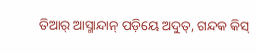ତିଆର୍ ଆସ୍ମାନ୍ଦାନ୍ ପଡ଼ିୟେ ଅଦୁତ୍, ଗନ୍ଦକ କିସ୍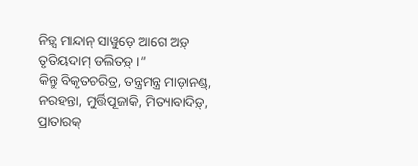ନିଡ଼୍ସ ମାନ୍ଦାନ୍ ସାୱୁଡ଼େ ଆଗେ ଅଡ଼୍ ତୃତିୟଦାମ୍ ଡଲିତଡ଼୍ ।”
କିନ୍ତୁ ବିକୃତଚରିତ୍ର, ତନ୍ତ୍ରମନ୍ତ୍ର ମାଡ଼ାନଣ୍ଡ୍, ନରହନ୍ତା, ମୁର୍ତ୍ତିପୂଜାକି, ମିତ୍ୟାବାଦିଡ଼୍, ପ୍ରାତାରକ୍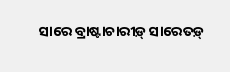ସାରେ ବ୍ରାଷ୍ଟାଚାରୀଡ଼୍ ସାରେତଡ଼୍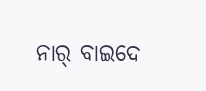ନାର୍ ବାଇଦେ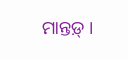ମାନ୍ତଡ଼୍ ।